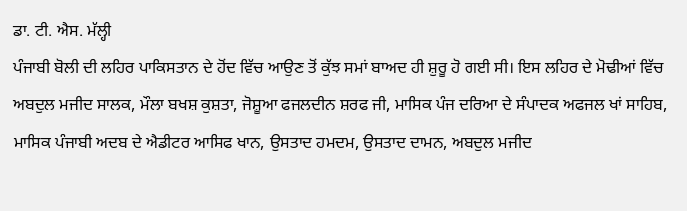ਡਾ. ਟੀ. ਐਸ. ਮੱਲ੍ਹੀ
ਪੰਜਾਬੀ ਬੋਲੀ ਦੀ ਲਹਿਰ ਪਾਕਿਸਤਾਨ ਦੇ ਹੋਂਦ ਵਿੱਚ ਆਉਣ ਤੋਂ ਕੁੱਝ ਸਮਾਂ ਬਾਅਦ ਹੀ ਸ਼ੁਰੂ ਹੋ ਗਈ ਸੀ। ਇਸ ਲਹਿਰ ਦੇ ਮੋਢੀਆਂ ਵਿੱਚ ਅਬਦੁਲ ਮਜੀਦ ਸਾਲਕ, ਮੌਲਾ ਬਖਸ਼ ਕੁਸ਼ਤਾ, ਜੋਸ਼ੂਆ ਫਜਲਦੀਨ ਸ਼ਰਫ ਜੀ, ਮਾਸਿਕ ਪੰਜ ਦਰਿਆ ਦੇ ਸੰਪਾਦਕ ਅਫਜਲ ਖਾਂ ਸਾਹਿਬ, ਮਾਸਿਕ ਪੰਜਾਬੀ ਅਦਬ ਦੇ ਐਡੀਟਰ ਆਸਿਫ ਖਾਨ, ਉਸਤਾਦ ਹਮਦਮ, ਉਸਤਾਦ ਦਾਮਨ, ਅਬਦੁਲ ਮਜੀਦ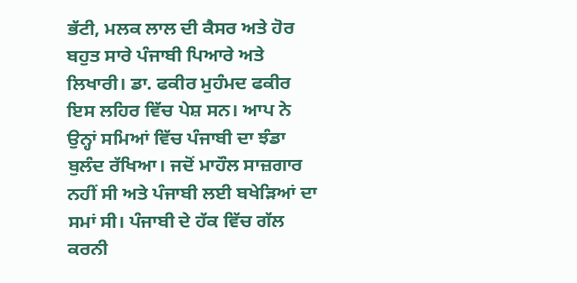ਭੱਟੀ, ਮਲਕ ਲਾਲ ਦੀ ਕੈਸਰ ਅਤੇ ਹੋਰ ਬਹੁਤ ਸਾਰੇ ਪੰਜਾਬੀ ਪਿਆਰੇ ਅਤੇ ਲਿਖਾਰੀ। ਡਾ. ਫਕੀਰ ਮੁਹੰਮਦ ਫਕੀਰ ਇਸ ਲਹਿਰ ਵਿੱਚ ਪੇਸ਼ ਸਨ। ਆਪ ਨੇ ਉਨ੍ਹਾਂ ਸਮਿਆਂ ਵਿੱਚ ਪੰਜਾਬੀ ਦਾ ਝੰਡਾ ਬੁਲੰਦ ਰੱਖਿਆ। ਜਦੋਂ ਮਾਹੌਲ ਸਾਜ਼ਗਾਰ ਨਹੀਂ ਸੀ ਅਤੇ ਪੰਜਾਬੀ ਲਈ ਬਖੇੜਿਆਂ ਦਾ ਸਮਾਂ ਸੀ। ਪੰਜਾਬੀ ਦੇ ਹੱਕ ਵਿੱਚ ਗੱਲ ਕਰਨੀ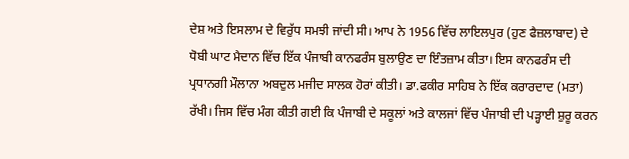ਦੇਸ਼ ਅਤੇ ਇਸਲਾਮ ਦੇ ਵਿਰੁੱਧ ਸਮਝੀ ਜਾਂਦੀ ਸੀ। ਆਪ ਨੇ 1956 ਵਿੱਚ ਲਾਇਲਪੁਰ (ਹੁਣ ਫੈਜ਼ਲਾਬਾਦ) ਦੇ ਧੋਬੀ ਘਾਟ ਮੈਦਾਨ ਵਿੱਚ ਇੱਕ ਪੰਜਾਬੀ ਕਾਨਫਰੰਸ ਬੁਲਾਉਣ ਦਾ ਇੰਤਜ਼ਾਮ ਕੀਤਾ। ਇਸ ਕਾਨਫਰੰਸ ਦੀ ਪ੍ਰਧਾਨਗੀ ਮੌਲਾਨਾ ਅਬਦੁਲ ਮਜੀਦ ਸਾਲਕ ਹੋਰਾਂ ਕੀਤੀ। ਡਾ.ਫਕੀਰ ਸਾਹਿਬ ਨੇ ਇੱਕ ਕਰਾਰਦਾਦ (ਮਤਾ) ਰੱਖੀ। ਜਿਸ ਵਿੱਚ ਮੰਗ ਕੀਤੀ ਗਈ ਕਿ ਪੰਜਾਬੀ ਦੇ ਸਕੂਲਾਂ ਅਤੇ ਕਾਲਜਾਂ ਵਿੱਚ ਪੰਜਾਬੀ ਦੀ ਪੜ੍ਹਾਈ ਸ਼ੁਰੂ ਕਰਨ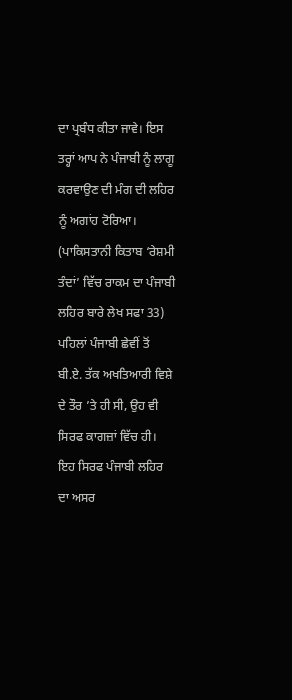ਦਾ ਪ੍ਰਬੰਧ ਕੀਤਾ ਜਾਵੇ। ਇਸ ਤਰ੍ਹਾਂ ਆਪ ਨੇ ਪੰਜਾਬੀ ਨੂੰ ਲਾਗੂ ਕਰਵਾਉਣ ਦੀ ਮੰਗ ਦੀ ਲਹਿਰ ਨੂੰ ਅਗਾਂਹ ਟੋਰਿਆ। (ਪਾਕਿਸਤਾਨੀ ਕਿਤਾਬ ‘ਰੇਸ਼ਮੀ ਤੰਦਾਂ’ ਵਿੱਚ ਰਾਕਮ ਦਾ ਪੰਜਾਬੀ ਲਹਿਰ ਬਾਰੇ ਲੇਖ ਸਫਾ 33) ਪਹਿਲਾਂ ਪੰਜਾਬੀ ਛੇਵੀਂ ਤੋਂ ਬੀ.ਏ. ਤੱਕ ਅਖਤਿਆਰੀ ਵਿਸ਼ੇ ਦੇ ਤੌਰ ’ਤੇ ਹੀ ਸੀ, ਉਹ ਵੀ ਸਿਰਫ ਕਾਗਜ਼ਾਂ ਵਿੱਚ ਹੀ। ਇਹ ਸਿਰਫ ਪੰਜਾਬੀ ਲਹਿਰ ਦਾ ਅਸਰ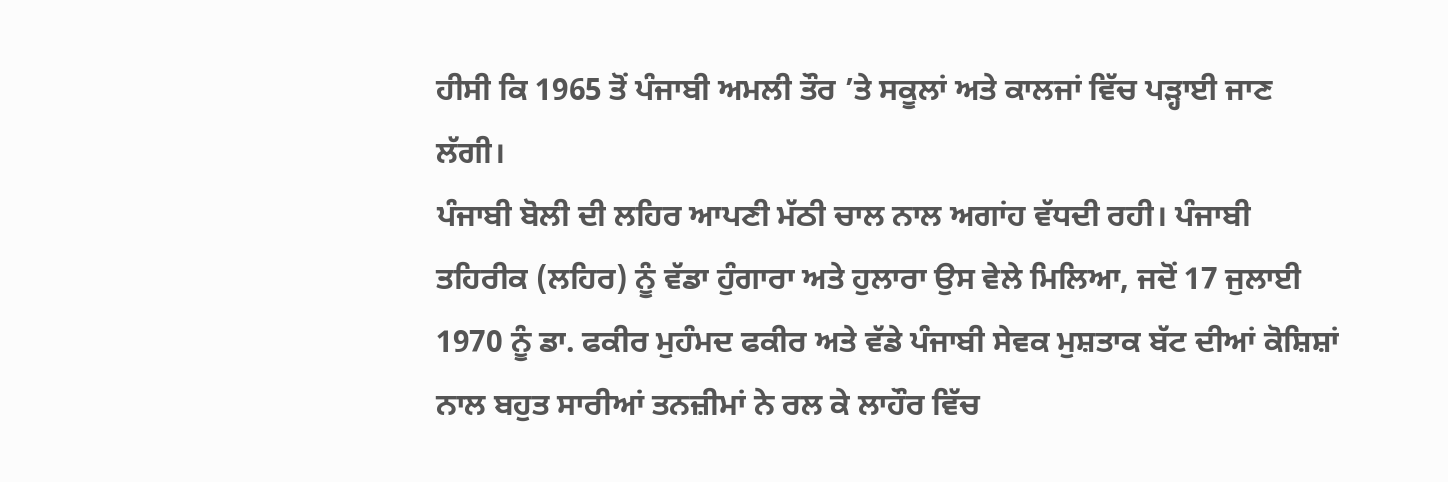ਹੀਸੀ ਕਿ 1965 ਤੋਂ ਪੰਜਾਬੀ ਅਮਲੀ ਤੌਰ ’ਤੇ ਸਕੂਲਾਂ ਅਤੇ ਕਾਲਜਾਂ ਵਿੱਚ ਪੜ੍ਹਾਈ ਜਾਣ ਲੱਗੀ।
ਪੰਜਾਬੀ ਬੋਲੀ ਦੀ ਲਹਿਰ ਆਪਣੀ ਮੱਠੀ ਚਾਲ ਨਾਲ ਅਗਾਂਹ ਵੱਧਦੀ ਰਹੀ। ਪੰਜਾਬੀ ਤਹਿਰੀਕ (ਲਹਿਰ) ਨੂੰ ਵੱਡਾ ਹੁੰਗਾਰਾ ਅਤੇ ਹੁਲਾਰਾ ਉਸ ਵੇਲੇ ਮਿਲਿਆ, ਜਦੋਂ 17 ਜੁਲਾਈ 1970 ਨੂੰ ਡਾ. ਫਕੀਰ ਮੁਹੰਮਦ ਫਕੀਰ ਅਤੇ ਵੱਡੇ ਪੰਜਾਬੀ ਸੇਵਕ ਮੁਸ਼ਤਾਕ ਬੱਟ ਦੀਆਂ ਕੋਸ਼ਿਸ਼ਾਂ ਨਾਲ ਬਹੁਤ ਸਾਰੀਆਂ ਤਨਜ਼ੀਮਾਂ ਨੇ ਰਲ ਕੇ ਲਾਹੌਰ ਵਿੱਚ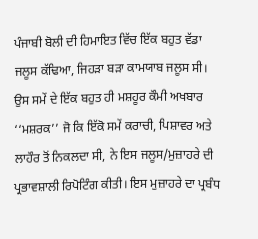ਪੰਜਾਬੀ ਬੋਲੀ ਦੀ ਹਿਮਾਇਤ ਵਿੱਚ ਇੱਕ ਬਹੁਤ ਵੱਡਾ ਜਲੂਸ ਕੱਢਿਆ, ਜਿਹੜਾ ਬੜਾ ਕਾਮਯਾਬ ਜਲੂਸ ਸੀ। ਉਸ ਸਮੇਂ ਦੇ ਇੱਕ ਬਹੁਤ ਹੀ ਮਸ਼ਹੂਰ ਕੌਮੀ ਅਖਬਾਰ ‘‘ਮਸ਼ਰਕ’’ ਜੋ ਕਿ ਇੱਕੋ ਸਮੇਂ ਕਰਾਚੀ, ਪਿਸ਼ਾਵਰ ਅਤੇ ਲਾਹੌਰ ਤੋਂ ਨਿਕਲਦਾ ਸੀ, ਨੇ ਇਸ ਜਲੂਸ/ਮੁਜ਼ਾਹਰੇ ਦੀ ਪ੍ਰਭਾਵਸ਼ਾਲੀ ਰਿਪੋਟਿੰਗ ਕੀਤੀ। ਇਸ ਮੁਜ਼ਾਹਰੇ ਦਾ ਪ੍ਰਬੰਧ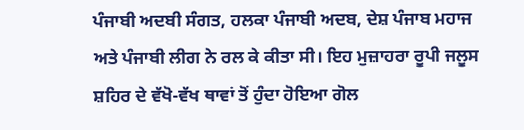ਪੰਜਾਬੀ ਅਦਬੀ ਸੰਗਤ, ਹਲਕਾ ਪੰਜਾਬੀ ਅਦਬ, ਦੇਸ਼ ਪੰਜਾਬ ਮਹਾਜ ਅਤੇ ਪੰਜਾਬੀ ਲੀਗ ਨੇ ਰਲ ਕੇ ਕੀਤਾ ਸੀ। ਇਹ ਮੁਜ਼ਾਹਰਾ ਰੂਪੀ ਜਲੂਸ ਸ਼ਹਿਰ ਦੇ ਵੱਖੋ-ਵੱਖ ਥਾਵਾਂ ਤੋਂ ਹੁੰਦਾ ਹੋਇਆ ਗੋਲ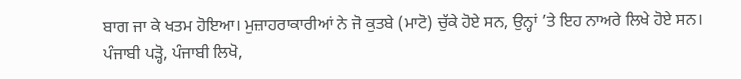ਬਾਗ ਜਾ ਕੇ ਖਤਮ ਹੋਇਆ। ਮੁਜ਼ਾਹਰਾਕਾਰੀਆਂ ਨੇ ਜੋ ਕੁਤਬੇ (ਮਾਟੋ) ਚੁੱਕੇ ਹੋਏ ਸਨ, ਉਨ੍ਹਾਂ ’ਤੇ ਇਹ ਨਾਅਰੇ ਲਿਖੇ ਹੋਏ ਸਨ। ਪੰਜਾਬੀ ਪੜ੍ਹੋ, ਪੰਜਾਬੀ ਲਿਖੋ,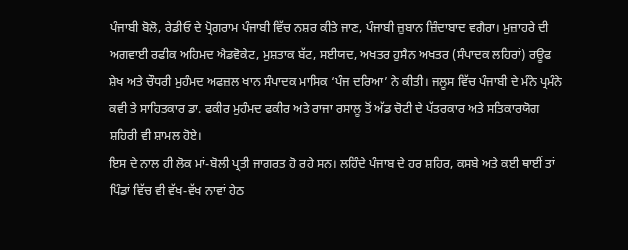ਪੰਜਾਬੀ ਬੋਲੋ, ਰੇਡੀਓ ਦੇ ਪ੍ਰੋਗਰਾਮ ਪੰਜਾਬੀ ਵਿੱਚ ਨਸ਼ਰ ਕੀਤੇ ਜਾਣ, ਪੰਜਾਬੀ ਜ਼ੁਬਾਨ ਜ਼ਿੰਦਾਬਾਦ ਵਗੈਰਾ। ਮੁਜ਼ਾਹਰੇ ਦੀ ਅਗਵਾਈ ਰਫੀਕ ਅਹਿਮਦ ਐਡਵੋਕੇਟ, ਮੁਸ਼ਤਾਕ ਬੱਟ, ਸਈਯਦ, ਅਖਤਰ ਹੁਸੈਨ ਅਖਤਰ (ਸੰਪਾਦਕ ਲਹਿਰਾਂ) ਰਊਫ ਸ਼ੇਖ ਅਤੇ ਚੌਧਰੀ ਮੁਹੰਮਦ ਅਫਜ਼ਲ ਖਾਨ ਸੰਪਾਦਕ ਮਾਸਿਕ ‘ਪੰਜ ਦਰਿਆ’ ਨੇ ਕੀਤੀ। ਜਲੂਸ ਵਿੱਚ ਪੰਜਾਬੀ ਦੇ ਮੰਨੇ ਪ੍ਰਮੰਨੇ ਕਵੀ ਤੇ ਸਾਹਿਤਕਾਰ ਡਾ. ਫਕੀਰ ਮੁਹੰਮਦ ਫਕੀਰ ਅਤੇ ਰਾਜਾ ਰਸਾਲੂ ਤੋਂ ਅੱਡ ਚੋਟੀ ਦੇ ਪੱਤਰਕਾਰ ਅਤੇ ਸਤਿਕਾਰਯੋਗ ਸ਼ਹਿਰੀ ਵੀ ਸ਼ਾਮਲ ਹੋਏ।
ਇਸ ਦੇ ਨਾਲ ਹੀ ਲੋਕ ਮਾਂ-ਬੋਲੀ ਪ੍ਰਤੀ ਜਾਗਰਤ ਹੋ ਰਹੇ ਸਨ। ਲਹਿੰਦੇ ਪੰਜਾਬ ਦੇ ਹਰ ਸ਼ਹਿਰ, ਕਸਬੇ ਅਤੇ ਕਈ ਥਾਈਂ ਤਾਂ ਪਿੰਡਾਂ ਵਿੱਚ ਵੀ ਵੱਖ-ਵੱਖ ਨਾਵਾਂ ਹੇਠ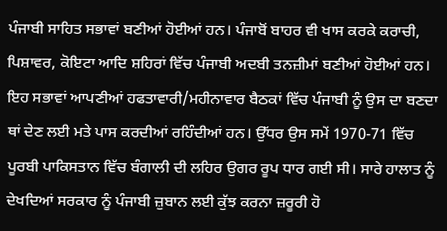ਪੰਜਾਬੀ ਸਾਹਿਤ ਸਭਾਵਾਂ ਬਣੀਆਂ ਹੋਈਆਂ ਹਨ। ਪੰਜਾਬੋਂ ਬਾਹਰ ਵੀ ਖਾਸ ਕਰਕੇ ਕਰਾਚੀ, ਪਿਸ਼ਾਵਰ, ਕੋਇਟਾ ਆਦਿ ਸ਼ਹਿਰਾਂ ਵਿੱਚ ਪੰਜਾਬੀ ਅਦਬੀ ਤਨਜ਼ੀਮਾਂ ਬਣੀਆਂ ਹੋਈਆਂ ਹਨ। ਇਹ ਸਭਾਵਾਂ ਆਪਣੀਆਂ ਹਫਤਾਵਾਰੀ/ਮਹੀਨਾਵਾਰ ਬੈਠਕਾਂ ਵਿੱਚ ਪੰਜਾਬੀ ਨੂੰ ਉਸ ਦਾ ਬਣਦਾ ਥਾਂ ਦੇਣ ਲਈ ਮਤੇ ਪਾਸ ਕਰਦੀਆਂ ਰਹਿੰਦੀਆਂ ਹਨ। ਉੱਧਰ ਉਸ ਸਮੇਂ 1970-71 ਵਿੱਚ ਪੂਰਬੀ ਪਾਕਿਸਤਾਨ ਵਿੱਚ ਬੰਗਾਲੀ ਦੀ ਲਹਿਰ ਉਗਰ ਰੂਪ ਧਾਰ ਗਈ ਸੀ। ਸਾਰੇ ਹਾਲਾਤ ਨੂੰ ਦੇਖਦਿਆਂ ਸਰਕਾਰ ਨੂੰ ਪੰਜਾਬੀ ਜ਼ੁਬਾਨ ਲਈ ਕੁੱਝ ਕਰਨਾ ਜ਼ਰੂਰੀ ਹੋ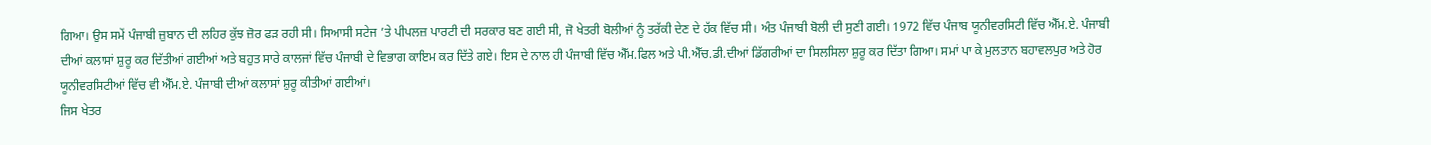ਗਿਆ। ਉਸ ਸਮੇਂ ਪੰਜਾਬੀ ਜ਼ੁਬਾਨ ਦੀ ਲਹਿਰ ਕੁੱਝ ਜ਼ੋਰ ਫੜ ਰਹੀ ਸੀ। ਸਿਆਸੀ ਸਟੇਜ ’ਤੇ ਪੀਪਲਜ਼ ਪਾਰਟੀ ਦੀ ਸਰਕਾਰ ਬਣ ਗਈ ਸੀ, ਜੋ ਖੇਤਰੀ ਬੋਲੀਆਂ ਨੂੰ ਤਰੱਕੀ ਦੇਣ ਦੇ ਹੱਕ ਵਿੱਚ ਸੀ। ਅੰਤ ਪੰਜਾਬੀ ਬੋਲੀ ਦੀ ਸੁਣੀ ਗਈ। 1972 ਵਿੱਚ ਪੰਜਾਬ ਯੂਨੀਵਰਸਿਟੀ ਵਿੱਚ ਐੱਮ.ਏ. ਪੰਜਾਬੀ ਦੀਆਂ ਕਲਾਸਾਂ ਸ਼ੁਰੂ ਕਰ ਦਿੱਤੀਆਂ ਗਈਆਂ ਅਤੇ ਬਹੁਤ ਸਾਰੇ ਕਾਲਜਾਂ ਵਿੱਚ ਪੰਜਾਬੀ ਦੇ ਵਿਭਾਗ ਕਾਇਮ ਕਰ ਦਿੱਤੇ ਗਏ। ਇਸ ਦੇ ਨਾਲ ਹੀ ਪੰਜਾਬੀ ਵਿੱਚ ਐੱਮ.ਫਿਲ ਅਤੇ ਪੀ.ਐੱਚ.ਡੀ.ਦੀਆਂ ਡਿੱਗਰੀਆਂ ਦਾ ਸਿਲਸਿਲਾ ਸ਼ੁਰੂ ਕਰ ਦਿੱਤਾ ਗਿਆ। ਸਮਾਂ ਪਾ ਕੇ ਮੁਲਤਾਨ ਬਹਾਵਲਪੁਰ ਅਤੇ ਹੋਰ ਯੂਨੀਵਰਸਿਟੀਆਂ ਵਿੱਚ ਵੀ ਐੱਮ.ਏ. ਪੰਜਾਬੀ ਦੀਆਂ ਕਲਾਸਾਂ ਸ਼ੁਰੂ ਕੀਤੀਆਂ ਗਈਆਂ।
ਜਿਸ ਖੇਤਰ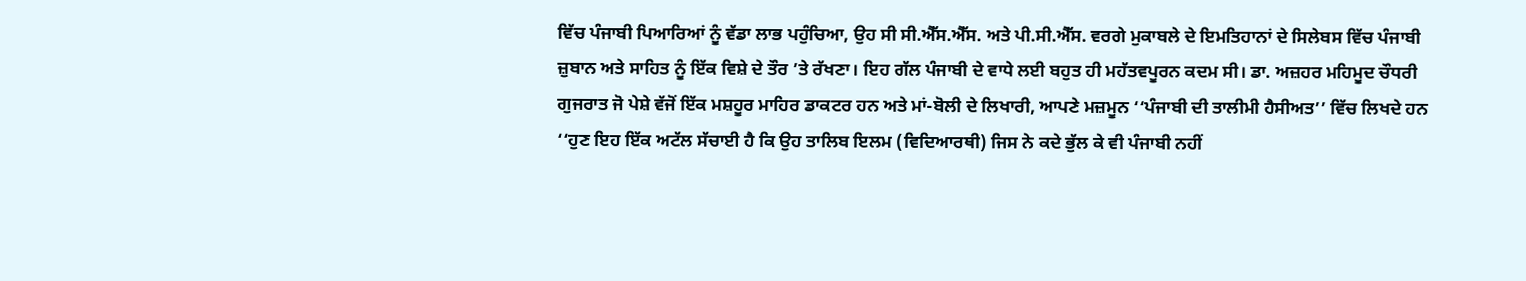ਵਿੱਚ ਪੰਜਾਬੀ ਪਿਆਰਿਆਂ ਨੂੰ ਵੱਡਾ ਲਾਭ ਪਹੁੰਚਿਆ, ਉਹ ਸੀ ਸੀ.ਐੱਸ.ਐੱਸ. ਅਤੇ ਪੀ.ਸੀ.ਐੱਸ. ਵਰਗੇ ਮੁਕਾਬਲੇ ਦੇ ਇਮਤਿਹਾਨਾਂ ਦੇ ਸਿਲੇਬਸ ਵਿੱਚ ਪੰਜਾਬੀ ਜ਼ੁਬਾਨ ਅਤੇ ਸਾਹਿਤ ਨੂੰ ਇੱਕ ਵਿਸ਼ੇ ਦੇ ਤੌਰ ’ਤੇ ਰੱਖਣਾ। ਇਹ ਗੱਲ ਪੰਜਾਬੀ ਦੇ ਵਾਧੇ ਲਈ ਬਹੁਤ ਹੀ ਮਹੱਤਵਪੂਰਨ ਕਦਮ ਸੀ। ਡਾ. ਅਜ਼ਹਰ ਮਹਿਮੂਦ ਚੌਧਰੀ ਗੁਜਰਾਤ ਜੋ ਪੇਸ਼ੇ ਵੱਜੋਂ ਇੱਕ ਮਸ਼ਹੂਰ ਮਾਹਿਰ ਡਾਕਟਰ ਹਨ ਅਤੇ ਮਾਂ-ਬੋਲੀ ਦੇ ਲਿਖਾਰੀ, ਆਪਣੇ ਮਜ਼ਮੂਨ ‘‘ਪੰਜਾਬੀ ਦੀ ਤਾਲੀਮੀ ਹੈਸੀਅਤ’’ ਵਿੱਚ ਲਿਖਦੇ ਹਨ ‘‘ਹੁਣ ਇਹ ਇੱਕ ਅਟੱਲ ਸੱਚਾਈ ਹੈ ਕਿ ਉਹ ਤਾਲਿਬ ਇਲਮ (ਵਿਦਿਆਰਥੀ) ਜਿਸ ਨੇ ਕਦੇ ਭੁੱਲ ਕੇ ਵੀ ਪੰਜਾਬੀ ਨਹੀਂ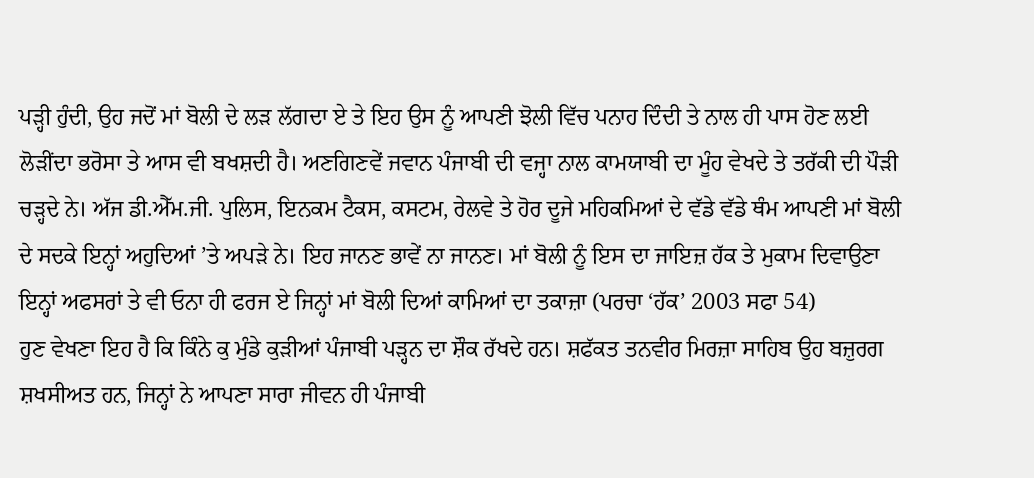ਪੜ੍ਹੀ ਹੁੰਦੀ, ਉਹ ਜਦੋਂ ਮਾਂ ਬੋਲੀ ਦੇ ਲੜ ਲੱਗਦਾ ਏ ਤੇ ਇਹ ਉਸ ਨੂੰ ਆਪਣੀ ਝੋਲੀ ਵਿੱਚ ਪਨਾਹ ਦਿੰਦੀ ਤੇ ਨਾਲ ਹੀ ਪਾਸ ਹੋਣ ਲਈ ਲੋੜੀਂਦਾ ਭਰੋਸਾ ਤੇ ਆਸ ਵੀ ਬਖਸ਼ਦੀ ਹੈ। ਅਣਗਿਣਵੇਂ ਜਵਾਨ ਪੰਜਾਬੀ ਦੀ ਵਜ੍ਹਾ ਨਾਲ ਕਾਮਯਾਬੀ ਦਾ ਮੂੰਹ ਵੇਖਦੇ ਤੇ ਤਰੱਕੀ ਦੀ ਪੌੜੀ ਚੜ੍ਹਦੇ ਨੇ। ਅੱਜ ਡੀ.ਐੱਮ.ਜੀ. ਪੁਲਿਸ, ਇਨਕਮ ਟੈਕਸ, ਕਸਟਮ, ਰੇਲਵੇ ਤੇ ਹੋਰ ਦੂਜੇ ਮਹਿਕਮਿਆਂ ਦੇ ਵੱਡੇ ਵੱਡੇ ਥੰਮ ਆਪਣੀ ਮਾਂ ਬੋਲੀ ਦੇ ਸਦਕੇ ਇਨ੍ਹਾਂ ਅਹੁਦਿਆਂ ’ਤੇ ਅਪੜੇ ਨੇ। ਇਹ ਜਾਨਣ ਭਾਵੇਂ ਨਾ ਜਾਨਣ। ਮਾਂ ਬੋਲੀ ਨੂੰ ਇਸ ਦਾ ਜਾਇਜ਼ ਹੱਕ ਤੇ ਮੁਕਾਮ ਦਿਵਾਉਣਾ ਇਨ੍ਹਾਂ ਅਫਸਰਾਂ ਤੇ ਵੀ ਓਨਾ ਹੀ ਫਰਜ ਏ ਜਿਨ੍ਹਾਂ ਮਾਂ ਬੋਲੀ ਦਿਆਂ ਕਾਮਿਆਂ ਦਾ ਤਕਾਜ਼ਾ (ਪਰਚਾ ‘ਹੱਕ’ 2003 ਸਫਾ 54)
ਹੁਣ ਵੇਖਣਾ ਇਹ ਹੈ ਕਿ ਕਿੰਨੇ ਕੁ ਮੁੰਡੇ ਕੁੜੀਆਂ ਪੰਜਾਬੀ ਪੜ੍ਹਨ ਦਾ ਸ਼ੌਕ ਰੱਖਦੇ ਹਨ। ਸ਼ਫੱਕਤ ਤਨਵੀਰ ਮਿਰਜ਼ਾ ਸਾਹਿਬ ਉਹ ਬਜ਼ੁਰਗ ਸ਼ਖਸੀਅਤ ਹਨ, ਜਿਨ੍ਹਾਂ ਨੇ ਆਪਣਾ ਸਾਰਾ ਜੀਵਨ ਹੀ ਪੰਜਾਬੀ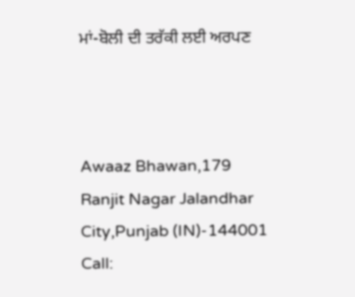ਮਾਂ-ਬੋਲੀ ਦੀ ਤਰੱਕੀ ਲਈ ਅਰਪਣ



Awaaz Bhawan,179 Ranjit Nagar Jalandhar City,Punjab (IN)-144001
Call: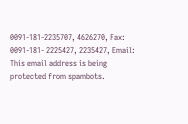0091-181-2235707, 4626270, Fax: 0091-181- 2225427, 2235427, Email:
This email address is being protected from spambots.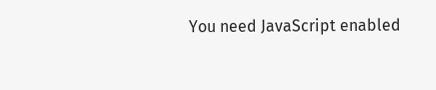You need JavaScript enabled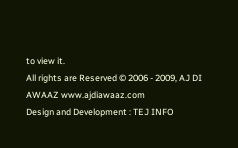to view it.
All rights are Reserved © 2006 - 2009, AJ DI AWAAZ www.ajdiawaaz.com
Design and Development : TEJ INFO